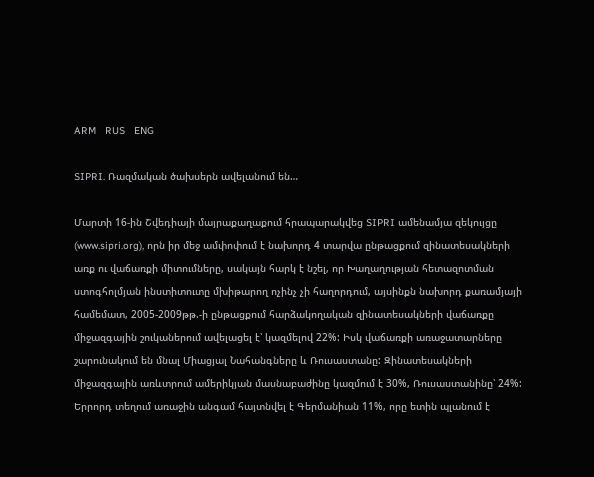ARM   RUS   ENG

SIPRI. Ռազմական ծախսերն ավելանում են…

Մարտի 16-ին Շվեդիայի մայրաքաղաքում հրապարակվեց SIPRI ամենամյա զեկույցը (www.sipri.org), որն իր մեջ ամփոփում է նախորդ 4 տարվա ընթացքում զինատեսակների առք ու վաճառքի միտումները, սակայն հարկ է նշել, որ Խաղաղության հետազոտման ստոգհոլմյան ինստիտուտը մխիթարող ոչինչ չի հաղորդում, այսինքն նախորդ քառամյայի համեմատ, 2005-2009թթ.-ի ընթացքում հարձակողական զինատեսակների վաճառքը միջազգային շուկաներում ավելացել է՝ կազմելով 22%: Իսկ վաճառքի առաջատարները շարունակում են մնալ Միացյալ Նահանգները և Ռուսաստանը: Զինատեսակների միջազգային առևտրում ամերիկյան մասնաբաժինը կազմում է 30%, Ռուսաստանինը՝ 24%: Երրորդ տեղում առաջին անգամ հայտնվել է Գերմանիան 11%, որը ետին պլանում է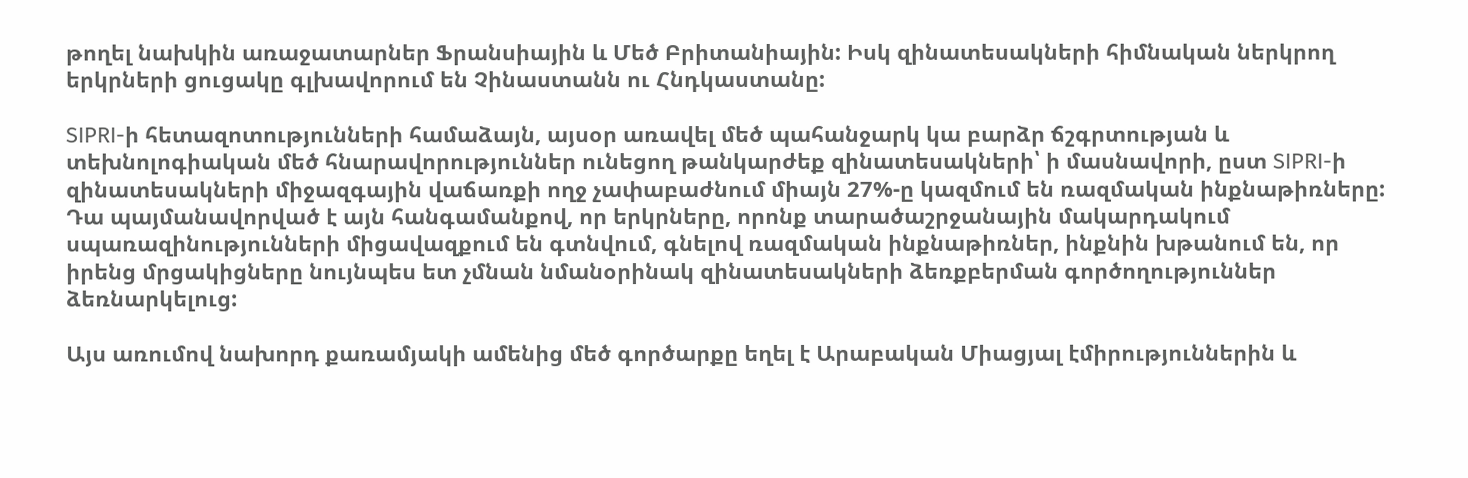թողել նախկին առաջատարներ Ֆրանսիային և Մեծ Բրիտանիային: Իսկ զինատեսակների հիմնական ներկրող երկրների ցուցակը գլխավորում են Չինաստանն ու Հնդկաստանը:

SIPRI-ի հետազոտությունների համաձայն, այսօր առավել մեծ պահանջարկ կա բարձր ճշգրտության և տեխնոլոգիական մեծ հնարավորություններ ունեցող թանկարժեք զինատեսակների՝ ի մասնավորի, ըստ SIPRI-ի զինատեսակների միջազգային վաճառքի ողջ չափաբաժնում միայն 27%-ը կազմում են ռազմական ինքնաթիռները: Դա պայմանավորված է այն հանգամանքով, որ երկրները, որոնք տարածաշրջանային մակարդակում սպառազինությունների միցավազքում են գտնվում, գնելով ռազմական ինքնաթիռներ, ինքնին խթանում են, որ իրենց մրցակիցները նույնպես ետ չմնան նմանօրինակ զինատեսակների ձեռքբերման գործողություններ ձեռնարկելուց:

Այս առումով նախորդ քառամյակի ամենից մեծ գործարքը եղել է Արաբական Միացյալ էմիրություններին և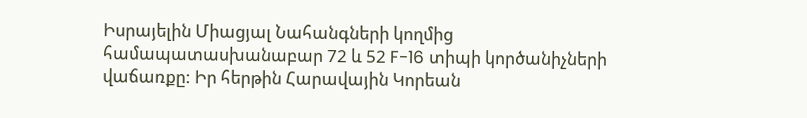Իսրայելին Միացյալ Նահանգների կողմից համապատասխանաբար 72 և 52 F-16 տիպի կործանիչների վաճառքը: Իր հերթին Հարավային Կորեան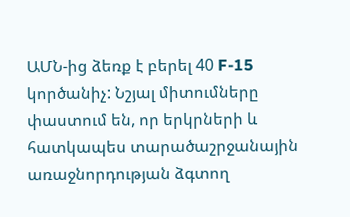ԱՄՆ-ից ձեռք է բերել 40 F-15 կործանիչ: Նշյալ միտումները փաստում են, որ երկրների և հատկապես տարածաշրջանային առաջնորդության ձգտող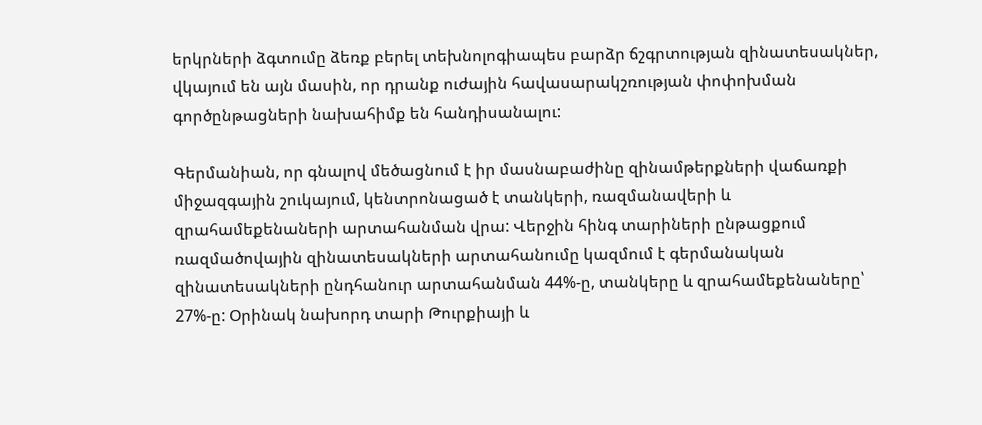երկրների ձգտումը ձեռք բերել տեխնոլոգիապես բարձր ճշգրտության զինատեսակներ, վկայում են այն մասին, որ դրանք ուժային հավասարակշռության փոփոխման գործընթացների նախահիմք են հանդիսանալու:

Գերմանիան, որ գնալով մեծացնում է իր մասնաբաժինը զինամթերքների վաճառքի միջազգային շուկայում, կենտրոնացած է տանկերի, ռազմանավերի և զրահամեքենաների արտահանման վրա: Վերջին հինգ տարիների ընթացքում ռազմածովային զինատեսակների արտահանումը կազմում է գերմանական զինատեսակների ընդհանուր արտահանման 44%-ը, տանկերը և զրահամեքենաները՝ 27%-ը: Օրինակ նախորդ տարի Թուրքիայի և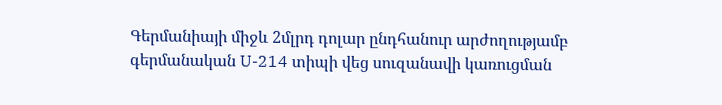Գերմանիայի միջև 2մլրդ դոլար ընդհանուր արժողությամբ գերմանական U-214 տիպի վեց սուզանավի կառուցման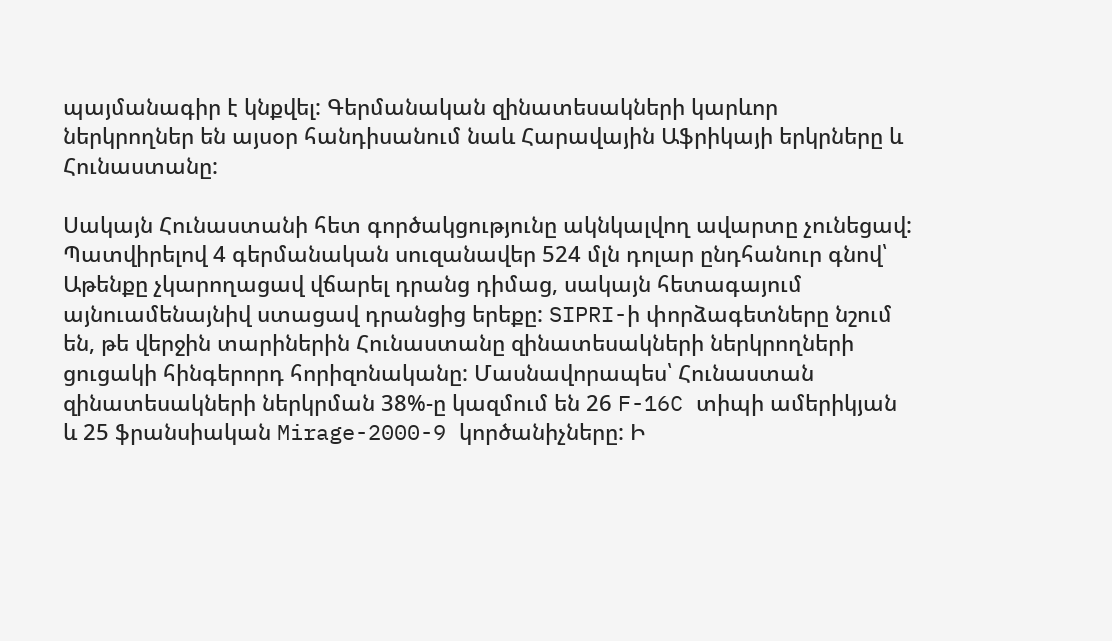պայմանագիր է կնքվել: Գերմանական զինատեսակների կարևոր ներկրողներ են այսօր հանդիսանում նաև Հարավային Աֆրիկայի երկրները և Հունաստանը:

Սակայն Հունաստանի հետ գործակցությունը ակնկալվող ավարտը չունեցավ: Պատվիրելով 4 գերմանական սուզանավեր 524 մլն դոլար ընդհանուր գնով՝ Աթենքը չկարողացավ վճարել դրանց դիմաց, սակայն հետագայում այնուամենայնիվ ստացավ դրանցից երեքը: SIPRI-ի փորձագետները նշում են, թե վերջին տարիներին Հունաստանը զինատեսակների ներկրողների ցուցակի հինգերորդ հորիզոնականը: Մասնավորապես՝ Հունաստան զինատեսակների ներկրման 38%-ը կազմում են 26 F-16C տիպի ամերիկյան և 25 ֆրանսիական Mirage-2000-9 կործանիչները: Ի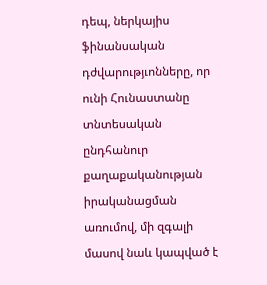դեպ, ներկայիս ֆինանսական դժվարությւոնները, որ ունի Հունաստանը տնտեսական ընդհանուր քաղաքականության իրականացման առումով, մի զգալի մասով նաև կապված է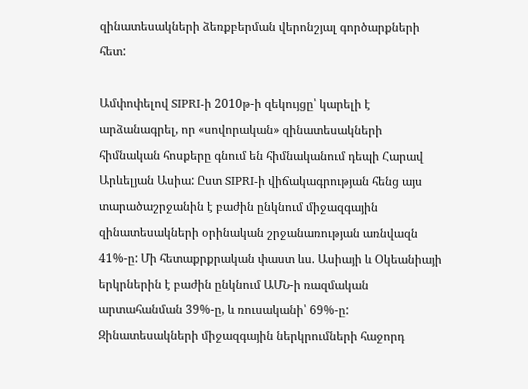զինատեսակների ձեռքբերման վերոնշյալ գործարքների հետ:

Ամփոփելով SIPRI-ի 2010թ-ի զեկույցը՝ կարելի է արձանագրել, որ «սովորական» զինատեսակների հիմնական հոսքերը գնում են հիմնականում դեպի Հարավ Արևելյան Ասիա: Ըստ SIPRI-ի վիճակագրության հենց այս տարածաշրջանին է բաժին ընկնում միջազգային զինատեսակների օրինական շրջանառության առնվազն 41%-ը: Մի հետաքրքրական փաստ ևս. Ասիայի և Օկեանիայի երկրներին է բաժին ընկնում ԱՄՆ-ի ռազմական արտահանման 39%-ը, և ռուսականի՝ 69%-ը: Զինատեսակների միջազգային ներկրումների հաջորդ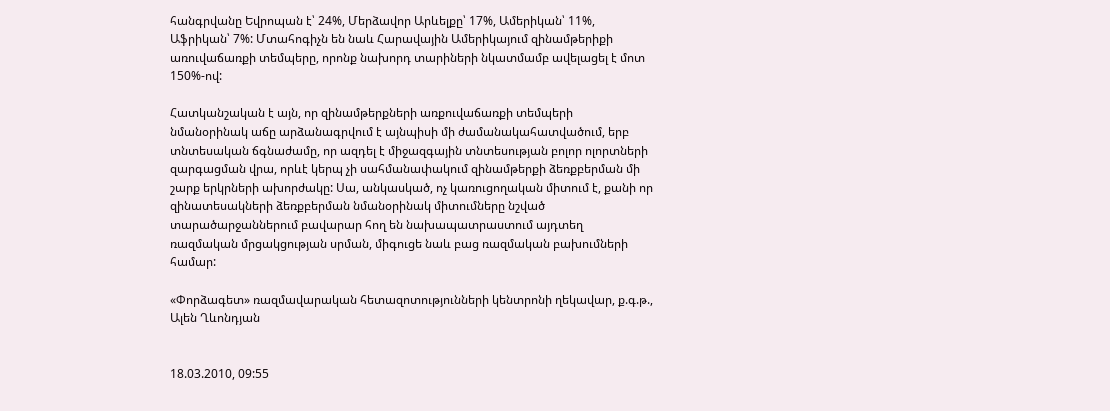հանգրվանը Եվրոպան է՝ 24%, Մերձավոր Արևելքը՝ 17%, Ամերիկան՝ 11%, Աֆրիկան՝ 7%: Մտահոգիչն են նաև Հարավային Ամերիկայում զինամթերիքի առուվաճառքի տեմպերը, որոնք նախորդ տարիների նկատմամբ ավելացել է մոտ 150%-ով:

Հատկանշական է այն, որ զինամթերքների առքուվաճառքի տեմպերի նմանօրինակ աճը արձանագրվում է այնպիսի մի ժամանակահատվածում, երբ տնտեսական ճգնաժամը, որ ազդել է միջազգային տնտեսության բոլոր ոլորտների զարգացման վրա, որևէ կերպ չի սահմանափակում զինամթերքի ձեռքբերման մի շարք երկրների ախորժակը: Սա, անկասկած, ոչ կառուցողական միտում է, քանի որ զինատեսակների ձեռքբերման նմանօրինակ միտումները նշված տարածարջաններում բավարար հող են նախապատրաստում այդտեղ ռազմական մրցակցության սրման, միգուցե նաև բաց ռազմական բախումների համար:

«Փորձագետ» ռազմավարական հետազոտությունների կենտրոնի ղեկավար, ք.գ.թ., Ալեն Ղևոնդյան


18.03.2010, 09:55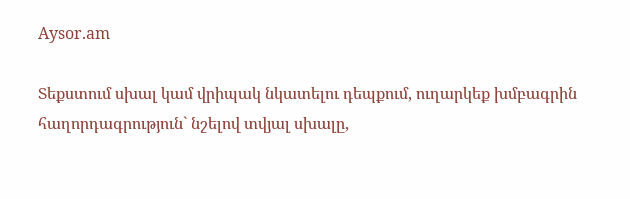Aysor.am

Տեքստում սխալ կամ վրիպակ նկատելու դեպքում, ուղարկեք խմբագրին հաղորդագրություն` նշելով տվյալ սխալը,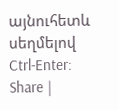այնուհետև սեղմելով Ctrl-Enter:
Share |